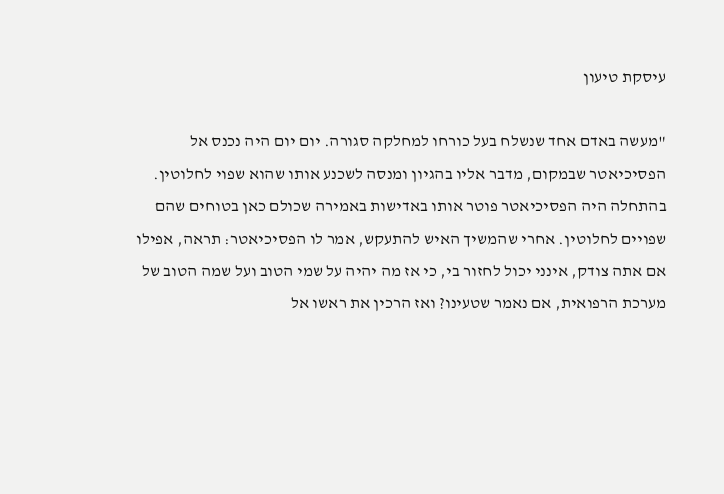עיסקת טיעון

"מעשה באדם אחד שנשלח בעל כורחו למחלקה סגורה. יום יום היה נכנס אל הפסיכיאטר שבמקום, מדבר אליו בהגיון ומנסה לשכנע אותו שהוא שפוי לחלוטין. בהתחלה היה הפסיכיאטר פוטר אותו באדישות באמירה שכולם כאן בטוחים שהם שפויים לחלוטין. אחרי שהמשיך האיש להתעקש, אמר לו הפסיכיאטר: תראה, אפילו אם אתה צודק, אינני יכול לחזור בי, כי אז מה יהיה על שמי הטוב ועל שמה הטוב של מערכת הרפואית, אם נאמר שטעינו? ואז הרכין את ראשו אל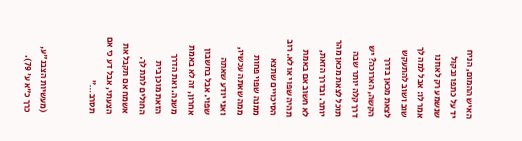האיש ההמום, הניח יד על כתפו ובקול שנשמע רק לאוזנו אמר לו: אבל למה לך שוב ושוב להתעקש לצאת מכאן בדרך הקשה, הארוכה? יש דרך קלה יותר שבה תוכל לצאת מכאן מהר יותר. ובדרך הזאת, לא חשוב אם באמת תהיה שפוי או לא. רוב הסיכויים שתצא ממנה שפוי פחות ממה שאתה עכשיו, ואני יודע שאתה שפוי. אבל בחשבון אחרון, זה לא באמת משנה. ואת הדרך הזאת מוכן בית החולים לתת לך. אשמח אם תקבל את הצעתי, אבל דע כי אם תסרב…"


(מעשיות הצבנ"ע, כרך כ"א ע' 79).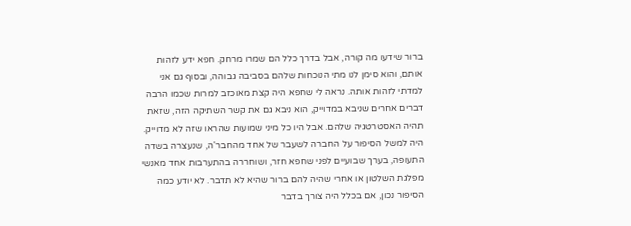ברור שידעו מה קורה, אבל בדרך כלל הם שמרו מרחק. חפא ידע לזהות אותם, והוא סימן לנו מתי הנוכחות שלהם בסביבה גבוהה, ובסוף גם אני למדתי לזהות אותה. נראה לי שחפא היה קצת מאוכזב למרות שכמו הרבה דברים אחרים שניבא במדוייק, הוא ניבא גם את קשר השתיקה הזה, שזאת תהיה האסטרטגיה שלהם. אבל היו כל מיני שמועות שהראו שזה לא מדוייק. היה למשל הסיפור על החברה לשעבר של אחד מהחבר'ה, שנעצרה בשדה התעופה, בערך שבועיים לפני שחפא חזר, ושוחררה בהתערבות אחד מאנשי מפלגת השלטון או אחרי שהיה להם ברור שהיא לא תדבר. לא יודע כמה הסיפור נכון, אם בכלל היה צורך בדבר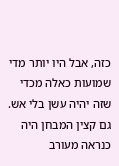כזה, אבל היו יותר מדי שמועות כאלה מכדי שזה יהיה עשן בלי אש. גם קצין המבחן היה כנראה מעורב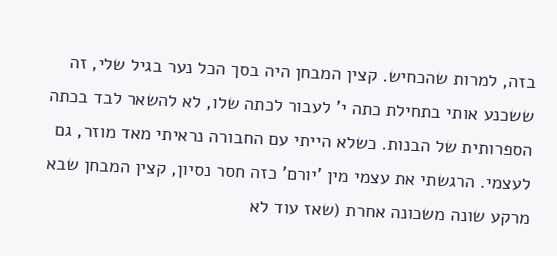בזה, למרות שהכחיש. קצין המבחן היה בסך הכל נער בגיל שלי, זה ששכנע אותי בתחילת כתה י' לעבור לכתה שלו, לא להשאר לבד בכתה הספרותית של הבנות. כשלא הייתי עם החבורה נראיתי מאד מוזר, גם לעצמי. הרגשתי את עצמי מין 'יורם' כזה חסר נסיון, קצין המבחן שבא מרקע שונה משכונה אחרת (שאז עוד לא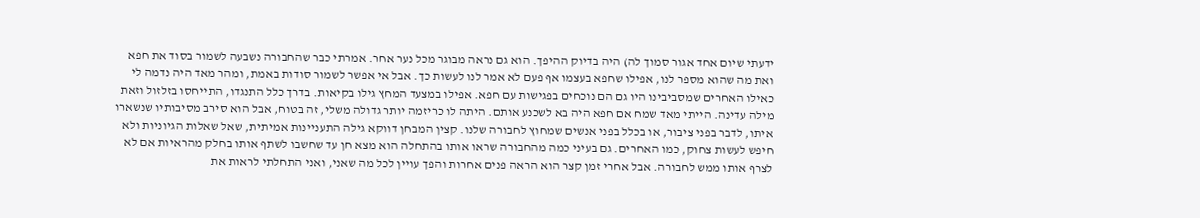ידעתי שיום אחד אגור סמוך לה) היה בדיוק ההיפך. הוא גם נראה מבוגר מכל נער אחר. אמרתי כבר שהחבורה נשבעה לשמור בסוד את חפא ואת מה שהוא מספר לנו, אפילו שחפא בעצמו אף פעם לא אמר לנו לעשות כך. אבל אי אפשר לשמור סודות באמת, ומהר מאד היה נדמה לי כאילו האחרים שמסביבינו היו גם הם נוכחים בפגישות עם חפא. אפילו במצעד המחץ גילו בקיאות. בדרך כלל התנגדו, התייחסו בזלזול וזאת מילה עדינה. הייתי מאד שמח אם חפא היה בא לשכנע אותם. היתה לו כריזמה יותר גדולה משלי, זה בטוח, אבל הוא סירב מסיבותיו שנשארו איתו, לדבר בפני ציבור, או בכלל בפני אנשים שמחוץ לחבורה שלנו. קצין המבחן דווקא גילה התעניינות אמיתית, שאל שאלות הגיוניות ולא חיפש לעשות צחוק, כמו האחרים. גם בעיני כמה מהחבורה שראו אותו בהתחלה הוא מצא חן עד שחשבו לשתף אותו בחלק מהראיות אם לא לצרף אותו ממש לחבורה. אבל אחרי זמן קצר הוא הראה פנים אחרות והפך עויין לכל מה שאני, ואני התחלתי לראות את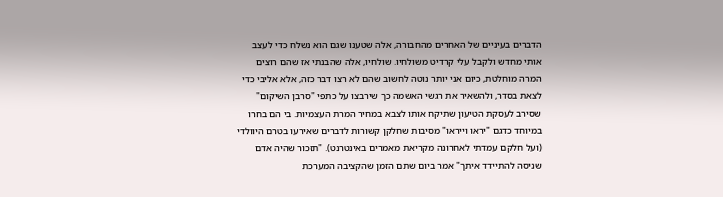הדברים בעיניים של האחרים מהחבורה, אלה שטענו שגם הוא נשלח כדי לעצב אותי מחדש ולקבל עלי קרדיט משולחיו. שולחיו, אלה שהבנתי אז שהם רוצים המרה מוחלטת, כיום אני יותר נוטה לחשוב שהם לא רצו דבר כזה, אלא אליבי כדי לצאת בסדר, ולהשאיר את רגשי האשמה כך שירבצו על כתפי "סרבן השיקום" שסירב לעסקת הטיעון שתיקח אותו לצבא במחיר המרת העצמיות. בי הם בחרו במיוחד כדגם "יראו וייראו" מסיבות שחלקן קשורות לדברים שאירעו בטרם היוולדי (ועל חלקם עמדתי לאחרונה מקריאת מאמרים באינטרנט). "תזכור שהיה אדם שניסה להתיידד איתך" אמר ביום שתם הזמן שהקציבה המערכת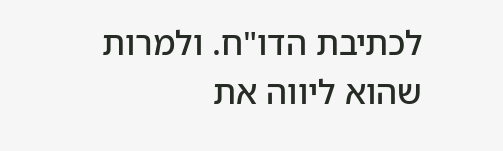לכתיבת הדו"ח. ולמרות שהוא ליווה את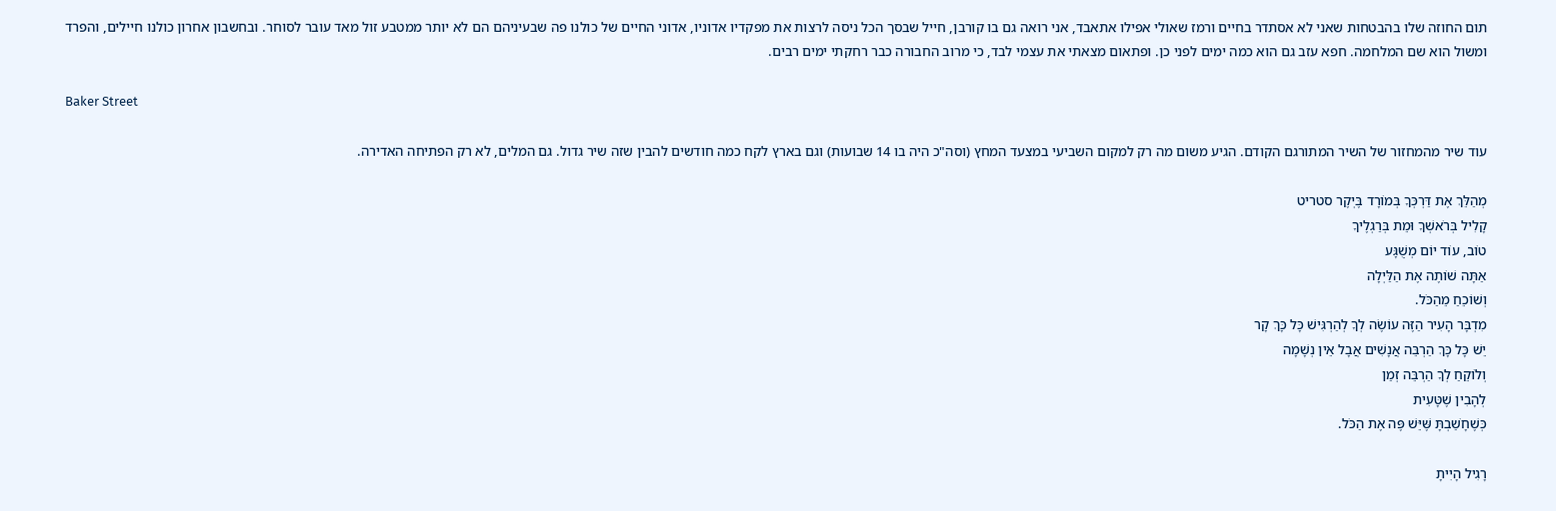תום החוזה שלו בהבטחות שאני לא אסתדר בחיים ורמז שאולי אפילו אתאבד, אני רואה גם בו קורבן, חייל שבסך הכל ניסה לרצות את מפקדיו אדוניו, אדוני החיים של כולנו פה שבעיניהם הם לא יותר ממטבע זול מאד עובר לסוחר. ובחשבון אחרון כולנו חיילים, והפרד ומשול הוא שם המלחמה. חפא עזב גם הוא כמה ימים לפני כן. ופתאום מצאתי את עצמי לבד, כי מרוב החבורה כבר רחקתי ימים רבים.

Baker Street

עוד שיר מהמחזור של השיר המתורגם הקודם. הגיע משום מה רק למקום השביעי במצעד המחץ (וסה"כ היה בו 14 שבועות) וגם בארץ לקח כמה חודשים להבין שזה שיר גדול. גם המלים, לא רק הפתיחה האדירה.

מְהַלֵּךְ אֶת דַּרְכְּךָ בְּמוֹרָד בֶּיְקֶר סטריט
קָלִיל בְּרֹאשְׁךָ וּמֵת בְּרַגְלֶיךָ
טוֹב, עוֹד יוֹם מְשֻׁגָּע
אַתָּה שׁוֹתֶה אֶת הַלַּיְלָה
וְשׁוֹכֵחַ מֵהַכֹּל.
מִדְבָּר הָעִיר הַזֶּה עוֹשֶׂה לְךָ לְהַרְגִּישׁ כָּל כָּךְ קָר
יֵשׁ כָּל כָּךְ הַרְבֵּה אֲנָשִׁים אֲבָל אֵין נְשָׁמָה
וְלוֹקֵחַ לְךָ הַרְבֵּה זְמַן
לְהָבִין שֶׁטָּעִית
כְּשֶׁחָשַׁבְתָּ שֶּׁיֵּשׁ פֶּה אֶת הַכֹּל.

רָגִיל הָיִיתָ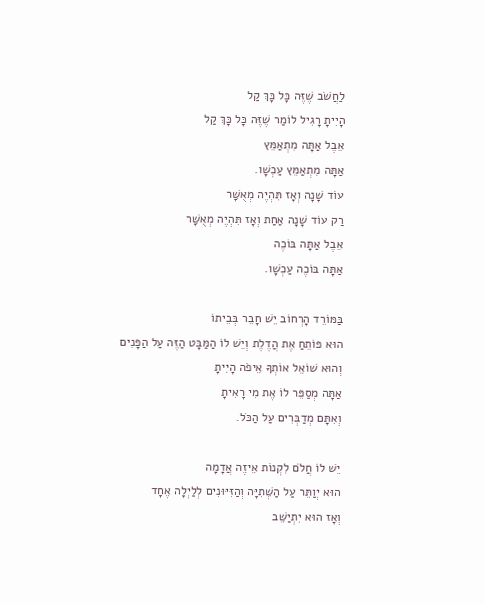לַחֲשֹׁב שֶׁזֶּה כָּל כָּךְ קַל
הָיִיתָ רָגִיל לוֹמַר שֶׁזֶּה כָּל כָּךְ קַל
אֵבֶל אַתָּה מִתְאַמֵּץ
אַתָּה מִתְאַמֵּץ עַכְשָׁו.
עוֹד שָׁנָה וְאָז תִּהְיֶה מְאֻשָּׁר
רַק עוֹד שָׁנָה אַחַת וְאָז תִּהְיֶה מְאֻשָּׁר
אֵבֶל אַתָּה בּוֹכֶה
אַתָּה בּוֹכֶה עַכְשָׁו.

בַּמּוֹרֵד הָרְחוֹב יֵשׁ חָבֵר בְּבֵיתוֹ
הוּא פּוֹתֵחַ אֶת הֲדֶלֶת וְיֵשׁ לוֹ הַמַּבָּט הַזֶּה עַל הַפָּנִים
וְהוּא שׁוֹאֵל אוֹתְךָ אֵיפֹה הָיִיתָ
אַתָּה מְסַפֵּר לוֹ אֶת מִי רָאִיתָ
וְאִתָּם מְדַבְּרִים עַל הַכֹּל.

יֵשׁ לוֹ חֲלֹם לִקְנוֹת אֵיזֶה אֲדָמָה
הוּא יְוַתֵּר עַל הַשְּׁתִיָּה וְהַזִּיּוּנִים לְלַיְלָה אֶחָד
וְאָז הוּא יִתְיַשֵּׁב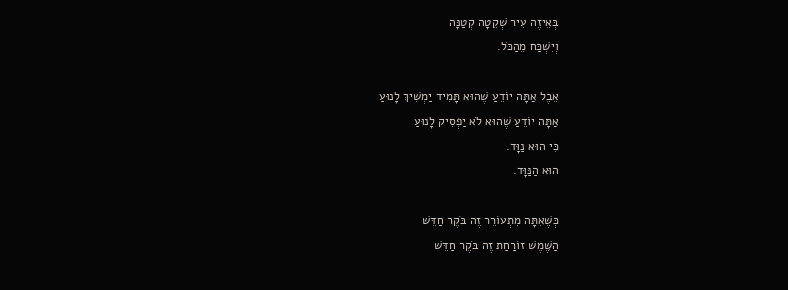בְּאֵיזֶה עִיר שְׁקֵטָה קְטַנָּה
וְיִשְׁכַּח מֵהַכֹּל.

אֵבֶל אַתָּה יוֹדֵעַ שֶׁהוּא תָּמִיד יַמְשִׁיךְ לָנוּעַ
אַתָּה יוֹדֵעַ שֶׁהוּא לֹא יַפְסִיק לָנוּעַ
כִּי הוּא נַוָּד.
הוּא הַנַּוָּד.

כְּשֶׁאִתָּה מִתְעוֹרֵר זֶה בֹּקֶר חַדֵּשׁ
הַשֶּׁמֶשׁ זוֹרַחַת זֶה בֹּקֶר חַדֵּשׁ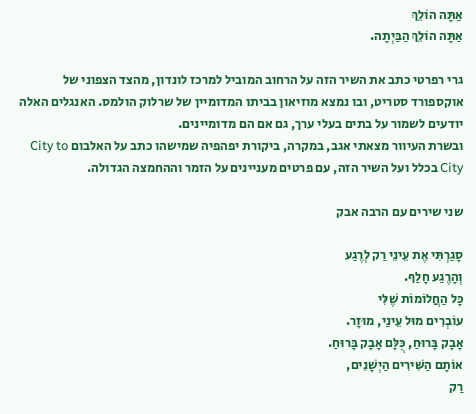אַתָּה הוֹלֵךְ
אַתָּה הוֹלֵךְ הַבַּיְתָה.

גרי רפרטי כתב את השיר הזה על הרחוב המוביל למרכז לונדון, מהצד הצפוני של אוקספורד סטריט, ובו נמצא מוזיאון בביתו המדומיין של שרלוק הולמס. האנגלים האלה יודעים לשמור על בתים בעלי ערך, גם אם הם מדומיינים.
ובשרת העיוור מצאתי אגב, במקרה, ביקורת יפהפיה שמישהו כתב על האלבום City to City בכלל ועל השיר הזה, עם פרטים מעניינים על הזמר וההחמצה הגדולה.

שני שירים עם הרבה אבק

סָגַרְתִּי אֶת עֵינֵי רַק לְרֶגַע
וְהָרֶגַע חָלַף.
כָּל הַחֲלוֹמוֹת שֶׁלִּי
עוֹבְרִים מוּל עֵינַי, מוּזָר.
אָבָק בָּרוּחַ, כֻּלָּם אָבָק בָּרוּחַ.
אוֹתָם הַשִּׁירִים הַיְשָׁנִים,
רַק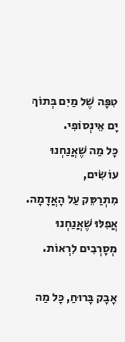טִפָּה שֶׁל מַיִם בְּתוֹךְ יָם אֵינְסוֹפִי.
כָּל מַה שֶׁאֲנַחְנוּ עוֹשִׂים,
מִתְרַסֵּק עַל הָאֲדָמָה. אֲפִלּוּ שֶׁאֲנַחְנוּ
מְסָרְבִים לִרְאוֹת.

אָבָק בָּרוּחַ, כָּל מַה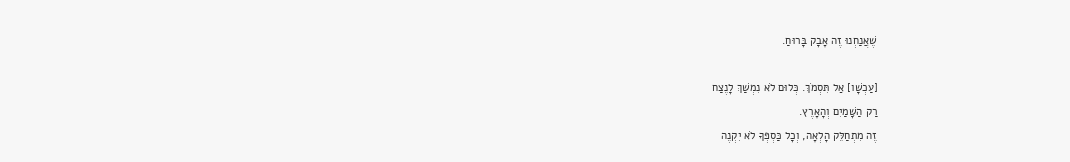שֶׁאֲנַחְנוּ זֶה אָבָק בָּרוּחַ.

[עַכְשָׁו] אַל תִּסְמֹךְ. כְּלוּם לֹא נִמְשַׁךְ לָנֶצַח
רַק הַשָּׁמַיִם וְהָאָרֶץ.
זֶה מִתְחַלֵּק הָלְאָה, וְכָל כַּסְפְּךָ לֹא יִקְנֶה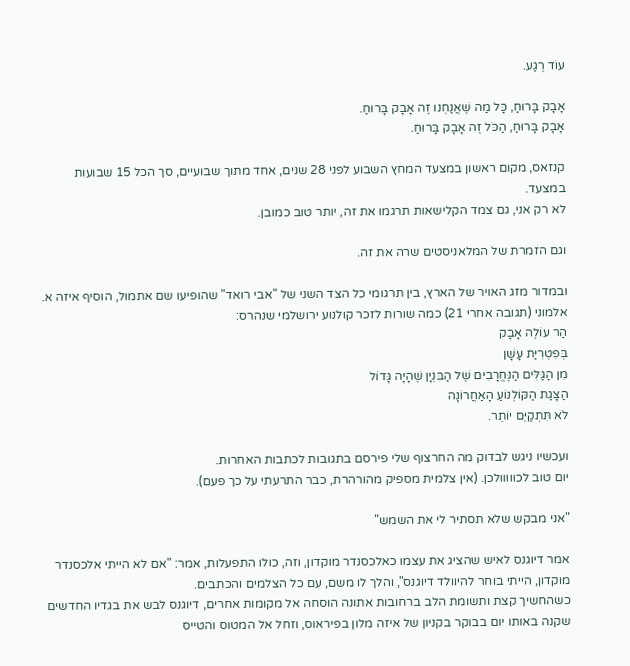עוֹד רֶגַע.

אָבָק בָּרוּחַ, כָּל מַה שֶׁאֲנַחְנוּ זֶה אָבָק בָּרוּחַ.
אָבָק בָּרוּחַ, הַכֹּל זֶה אָבָק בָּרוּחַ.

קנזאס, מקום ראשון במצעד המחץ השבוע לפני 28 שנים, אחד מתוך שבועיים, סך הכל 15 שבועות במצעד.
לא רק אני, גם צמד הקלישאות תרגמו את זה, יותר טוב כמובן.

וגם הזמרת של המלאניסטים שרה את זה.

ובמדור מזג האויר של הארץ, בין תרגומי כל הצד השני של "אבי רואד" שהופיעו שם אתמול, הוסיף איזה א. אלמוני (תגובה אחרי 21) כמה שורות לזכר קולנוע ירושלמי שנהרס:
הַר עוֹלֶה אָבָק
בְּפִטְרִיַּת עָשָׁן
מִן הַגַּלִּים הַנֶּחֱרָבִים שֶׁל הַבִּנְיָן שֶׁהָיָה גָּדוֹל
הַצָּגַת הַקּוֹלְנוֹעַ הָאַחֲרוֹנָה
לֹא תִּתְקַיֵּם יוֹתֵר.

ועכשיו ניגש לבדוק מה החרצוף שלי פירסם בתגובות לכתבות האחרות.
יום טוב לכווווולכן. (אין צלמית מספיק מהורהרת, כבר התרעתי על כך פעם).

"אני מבקש שלא תסתיר לי את השמש"

אמר דיוגנס לאיש שהציג את עצמו כאלכסנדר מוקדון, וזה, כולו התפעלות, אמר: "אם לא הייתי אלכסנדר מוקדון, הייתי בוחר להיוולד דיוגנס", והלך לו משם, עם כל הצלמים והכתבים.
כשהחשיך קצת ותשומת הלב ברחובות אתונה הוסחה אל מקומות אחרים, דיוגנס לבש את בגדיו החדשים שקנה באותו יום בבוקר בקניון של איזה מלון בפיראוס, וזחל אל המטוס והטייס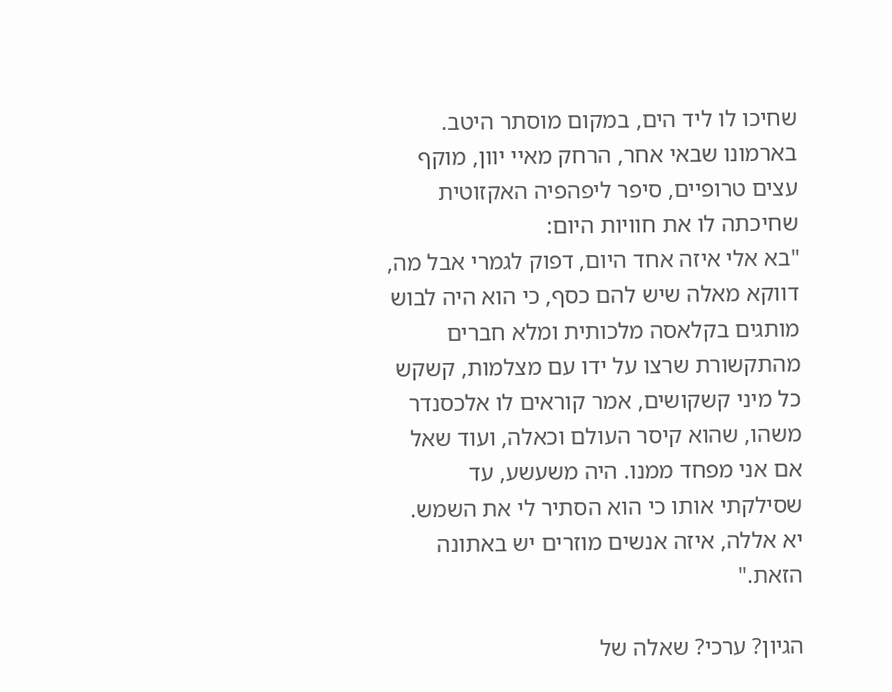שחיכו לו ליד הים, במקום מוסתר היטב.
בארמונו שבאי אחר, הרחק מאיי יוון, מוקף עצים טרופיים, סיפר ליפהפיה האקזוטית שחיכתה לו את חוויות היום:
"בא אלי איזה אחד היום, דפוק לגמרי אבל מה, דווקא מאלה שיש להם כסף, כי הוא היה לבוש מותגים בקלאסה מלכותית ומלא חברים מהתקשורת שרצו על ידו עם מצלמות, קשקש כל מיני קשקושים, אמר קוראים לו אלכסנדר משהו, שהוא קיסר העולם וכאלה, ועוד שאל אם אני מפחד ממנו. היה משעשע, עד שסילקתי אותו כי הוא הסתיר לי את השמש. יא אללה, איזה אנשים מוזרים יש באתונה הזאת."

הגיון? ערכי? שאלה של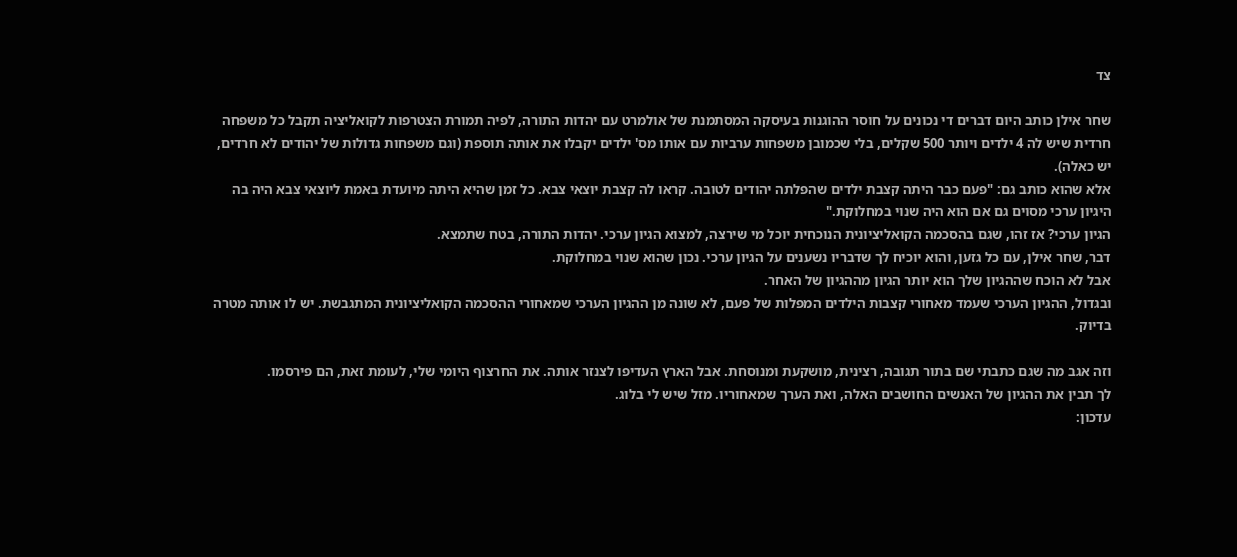צד

שחר אילן כותב היום דברים די נכונים על חוסר ההוגנות בעיסקה המסתמנת של אולמרט עם יהדות התורה, לפיה תמורת הצטרפות לקואליציה תקבל כל משפחה חרדית שיש לה 4 ילדים ויותר 500 שקלים, בלי שכמובן משפחות ערביות עם אותו מס' ילדים יקבלו את אותה תוספת (וגם משפחות גדולות של יהודים לא חרדים, יש כאלה).
אלא שהוא כותב גם: "פעם כבר היתה קצבת ילדים שהפלתה יהודים לטובה. קראו לה קצבת יוצאי צבא. כל זמן שהיא היתה מיועדת באמת ליוצאי צבא היה בה היגיון ערכי מסוים גם אם הוא היה שנוי במחלוקת."
הגיון ערכי? אז זהו, שגם בהסכמה הקואליציונית הנוכחית יוכל מי שירצה, למצוא הגיון ערכי. יהדות התורה, בטח שתמצא.
דבר, שחר אילן, עם כל גזען, והוא יוכיח לך שדבריו נשענים על הגיון ערכי. נכון שהוא שנוי במחלוקת.
אבל לא הוכח שההגיון שלך הוא יותר הגיון מההגיון של האחר.
ובגדול, ההגיון הערכי שעמד מאחורי קצבות הילדים המפלות של פעם, לא שונה מן ההגיון הערכי שמאחורי ההסכמה הקואליציונית המתגבשת. יש לו אותה מטרה בדיוק.

וזה אגב מה שגם כתבתי שם בתור תגובה, רצינית, מושקעת ומנוסחת. אבל הארץ העדיפו לצנזר אותה. את החרצוף היומי שלי, לעומת זאת, הם פירסמו.
לך תבין את ההגיון של האנשים החושבים האלה, ואת הערך שמאחוריו. מזל שיש לי בלוג.
עדכון: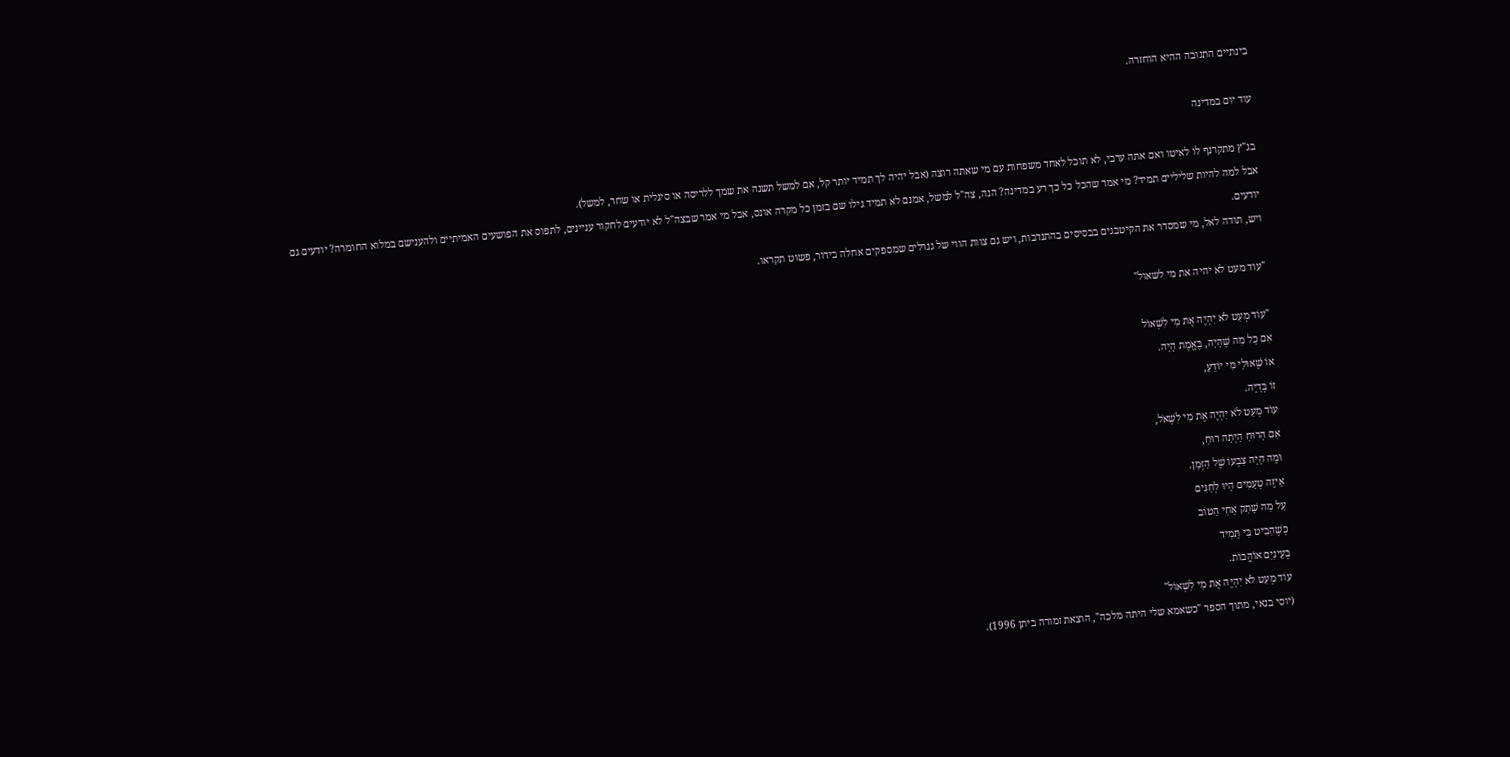בינתיים התגובה ההיא הוחזרה.

עוד יום במדינה

בג"ץ מתקרנף לו לאיטו ואם אתה ערבי, לא תוכל לאחד משפחות עם מי שאתה רוצה (אבל יהיה לך תמיד יותר קל, אם למשל תשנה את שמך ללריסה או סיגלית או שחר, למשל).
אבל למה להיות שליליים תמיד? מי אמר שהכל כל כך רע במדינה? הנה, צה"ל למשל, אמנם לא תמיד גילו שם בזמן כל מקרה אונס, אבל מי אמר שבצה"ל לא יודעים לחקור עניינים, לתפוס את הפושעים האמיתיים ולהענישם במלוא החומרה? יודעים גם יודעים.
ויש, תודה לאל, מי שמסדר את הקיטבגים בבסיסים בהתנדבות, ויש גם צוות הווי של גנרלים שמספקים אחלה בידור, פשוט תקראו.

"עוד מעט לא יהיה את מי לשאול"

"עוֹד מְעַט לֹא יִהְיֶה אֶת מִי לִשְׁאוֹל
אִם כָּל מַה שֶׁהָיָה, בֶּאֱמֶת הָיָה.
אוֹ שֶׁאוּלַי מִי יוֹדֵעַ,
זוֹ בְּדָיָה.
עוֹד מְעַט לֹא יִהְיֶה אֶת מִי לִשְׁאֹל,
אִם הָרוּחַ הָיְתָה רוּחַ,
וּמֶה הָיָה צִבְעוֹ שֶׁל הַזְּמַן.
אֵיזֶה טְעָמִים הָיוּ לְחַגִּים
עַל מַה שָׁתַק אָחִי הַטּוֹב
כְּשֶׁהִבִּיט בִּי תָּמִיד
בְּעֵינַיִם אוֹהֲבוֹת.
עוֹד מְעַט לֹא יִהְיֶה אֶת מִי לִשְׁאוֹל"
(יוסי בנאי, מתוך הספר "כשאמא שלי היתה מלכה", הוצאת זמורה ביתן 1996).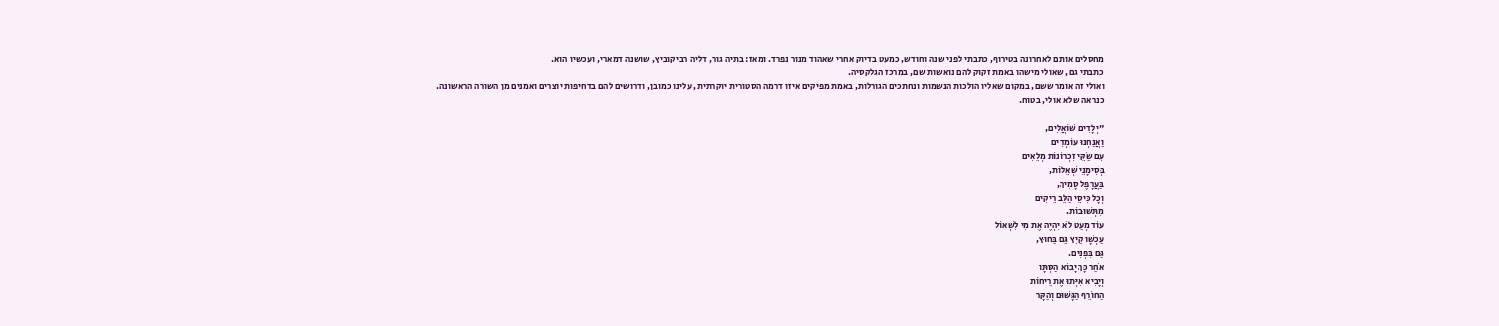מחסלים אותם לאחרונה בטירוף, כתבתי לפני שנה וחודש, כמעט בדיוק אחרי שאהוד מנור נפרד. ומאז: בתיה גור, דליה רביקוביץ, שושנה דמארי, ועכשיו הוא.
כתבתי גם, שאולי מישהו באמת זקוק להם נואשות שם, במרכז הגלקסיה.
ואולי זה אומר ששם, במקום שאליו הולכות הנשמות ונחתכים הגורלות, באמת מפיקים איזו דרמה הסטורית יוקרתית, עלינו כמובן, ודרושים להם בדחיפות יוצרים ואמנים מן השורה הראשונה.
כנראה שלא אולי, בטוח.

"יְלָדִים שׁוֹאֲלִים,
וַאֲנַחְנוּ עוֹמְדִים
עִם שַׂקֵּי זִכְרוֹנוֹת מְלֵאִים
בְּסִימָנֵי שְׁאֵלוֹת,
בַּעֲרָפֶל סָמִיךְ,
וְכָל כִּיסֵי הַלֵּב רֵיקִים
מִתְּשׁוּבוֹת.
עוֹד מְעַט לֹא יִהְיֶה אֶת מִי לִשְׁאוֹל
עַכְשָׁו קַיִץ גַּם בַּחוּץ,
גַּם בִּפְנִים.
אֹחַר כָּךְ יָבוֹא הַסְּתָּו
וְיָבִיא אִיְּתוּ אֶת רֵיחוֹת
הַחוֹרֵף הַגָּשׁוּם וְהַקָּר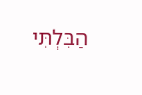הַבִּלְתִּי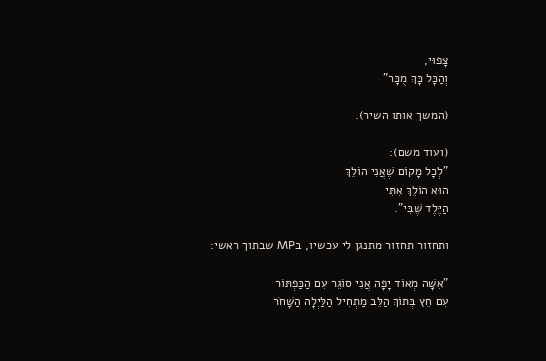צָפוּי,
וְהַכָּל כָּךְ מֻכָּר"

(המשך אותו השיר).

(ועוד משם):
"לְכָל מָקוֹם שֶׁאֲנִי הוֹלֵךְ
הוּא הוֹלֵךְ אִתִּי
הַיֶּלֶד שֶׁבִּי".

ותחזור תחזור מתנגן לי עכשיו, בMP שבתוך ראשי:

"אִשָּׁה מְאוֹד יָפָה אֲנִי סוֹגֵר עִם הַכַּפְתּוֹר
עִם חֵץ בְּתוֹךְ הַלֵּב מַתְחִיל הַלַּיְלָה הַשָּׁחֹר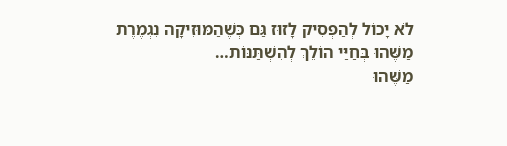לֹא יָכוֹל לְהַפְסִיק לָזוּז גַּם כְּשֶׁהַמּוּזִיקָה נִגְמֶרֶת
מַשֶּׁהוּ בְּחַיַּי הוֹלֵךְ לְהִשְׁתַּנּוֹת…
מַשֶּׁהוּ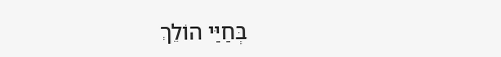בְּחַיַּי הוֹלֵךְ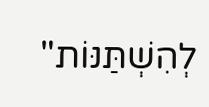לְהִשְׁתַּנּוֹת"